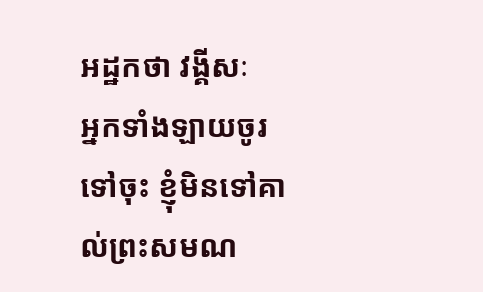អដ្ឋកថា វង្គីសៈ
អ្នកទាំងឡាយចូរទៅចុះ ខ្ញុំមិនទៅគាល់ព្រះសមណ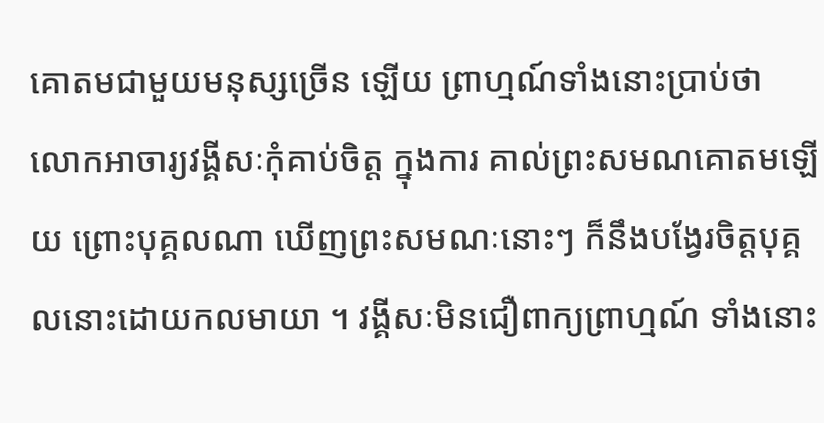គោតមជាមួយមនុស្សច្រើន ឡើយ ព្រាហ្មណ៍ទាំងនោះប្រាប់ថា លោកអាចារ្យវង្គីសៈកុំគាប់ចិត្ត ក្នុងការ គាល់ព្រះសមណគោតមឡើយ ព្រោះបុគ្គលណា ឃើញព្រះសមណៈនោះៗ ក៏នឹងបង្វែរចិត្តបុគ្គលនោះដោយកលមាយា ។ វង្គីសៈមិនជឿពាក្យព្រាហ្មណ៍ ទាំងនោះ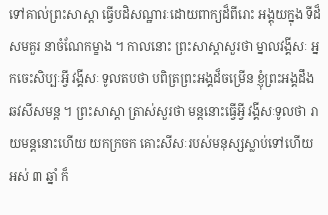ទៅគាល់ព្រះសាស្តា ធ្វើបដិសណ្ឋារៈដោយពាក្យដ៏ពីរោះ អង្គុយក្នុង ទីដ៏សមគួរ នាចំណែកម្ខាង ។ កាលនោះ ព្រះសាស្តាសួរថា ម្នាលវង្គីសៈ អ្នកចេះសិប្បៈអ្វី វង្គីសៈ ទូលតបថា បពិត្រព្រះអង្គដ៏ចម្រើន ខ្ញុំព្រះអង្គដឹងឆវសីសមន្ត ។ ព្រះសាស្តា ត្រាស់សួរថា មន្តនោះធ្វើអ្វី វង្គីសៈទូលថា រាយមន្តនោះហើយ យកក្រចក គោះសីសៈរបស់មនុស្សស្លាប់ទៅហើយអស់ ៣ ឆ្នាំ ក៏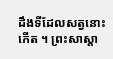ដឹងទីដែលសត្វនោះ កើត ។ ព្រះសាស្តា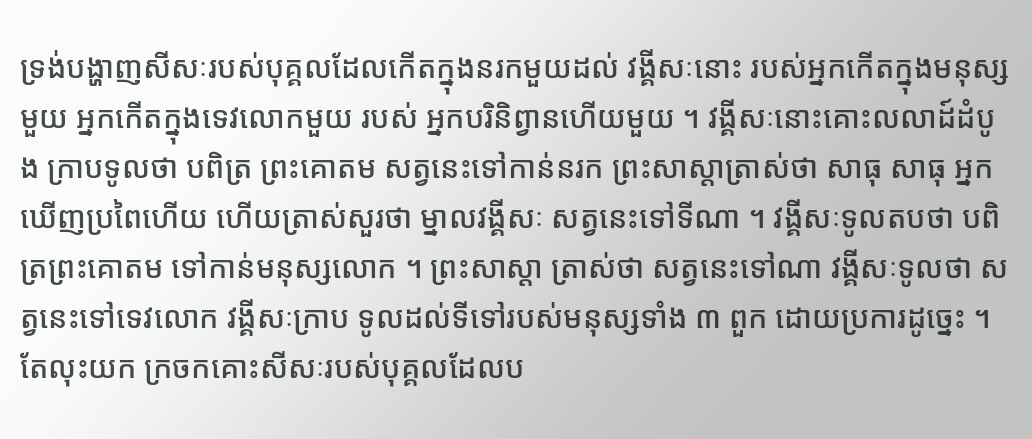ទ្រង់បង្ហាញសីសៈរបស់បុគ្គលដែលកើតក្នុងនរកមួយដល់ វង្គីសៈនោះ របស់អ្នកកើតក្នុងមនុស្សមួយ អ្នកកើតក្នុងទេវលោកមួយ របស់ អ្នកបរិនិព្វានហើយមួយ ។ វង្គីសៈនោះគោះលលាដ៍ដំបូង ក្រាបទូលថា បពិត្រ ព្រះគោតម សត្វនេះទៅកាន់នរក ព្រះសាស្តាត្រាស់ថា សាធុ សាធុ អ្នក ឃើញប្រពៃហើយ ហើយត្រាស់សួរថា ម្នាលវង្គីសៈ សត្វនេះទៅទីណា ។ វង្គីសៈទូលតបថា បពិត្រព្រះគោតម ទៅកាន់មនុស្សលោក ។ ព្រះសាស្តា ត្រាស់ថា សត្វនេះទៅណា វង្គីសៈទូលថា សត្វនេះទៅទេវលោក វង្គីសៈក្រាប ទូលដល់ទីទៅរបស់មនុស្សទាំង ៣ ពួក ដោយប្រការដូច្នេះ ។ តែលុះយក ក្រចកគោះសីសៈរបស់បុគ្គលដែលប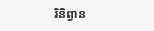រិនិព្វាន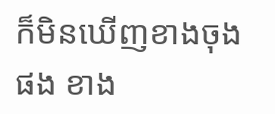ក៏មិនឃើញខាងចុងផង ខាង